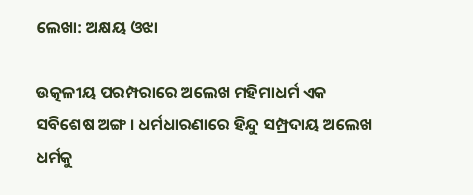ଲେଖା: ଅକ୍ଷୟ ଓଝା

ଉତ୍କଳୀୟ ପରମ୍ପରାରେ ଅଲେଖ ମହିମାଧର୍ମ ଏକ ସବିଶେଷ ଅଙ୍ଗ । ଧର୍ମଧାରଣାରେ ହିନ୍ଦୁ ସମ୍ପ୍ରଦାୟ ଅଲେଖ ଧର୍ମକୁ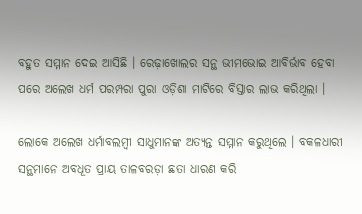ବହୁତ ସମ୍ମାନ ଦେଇ ଆସିଛି । ରେଢ଼ାଖୋଲର ସନ୍ଥ ଭୀମଭୋଇ ଆବିର୍ଭାବ ହେବା ପରେ ଅଲେଖ ଧର୍ମ ପରମ୍ପରା ପୁରା ଓଡ଼ିଶା ମାଟିରେ ବିସ୍ତାର ଲାଭ କରିଥିଲା ।

ଲୋକେ ଅଲେଖ ଧର୍ମାବଲମ୍ବୀ ସାଧୁମାନଙ୍କ ଅତ୍ୟନ୍ତ ସମ୍ମାନ କରୁଥିଲେ । ବକଳଧାରୀ ସନ୍ଥମାନେ ଅବଧୂତ ପ୍ରାୟ ତାଳବରଡ଼ା ଛତା ଧାରଣ କରି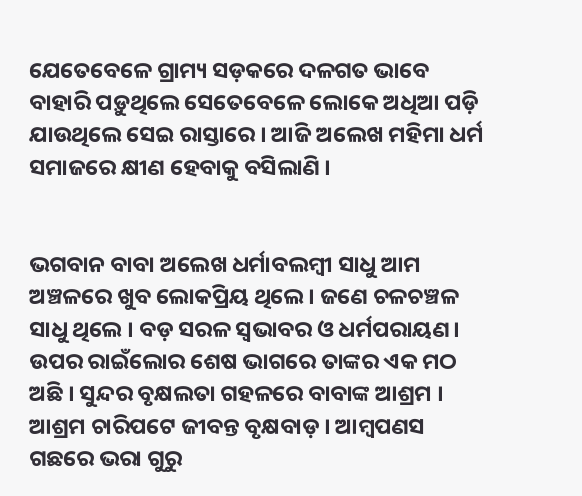ଯେତେବେଳେ ଗ୍ରାମ୍ୟ ସଡ଼କରେ ଦଳଗତ ଭାବେ ବାହାରି ପଡ଼ୁଥିଲେ ସେତେବେଳେ ଲୋକେ ଅଧିଆ ପଡ଼ି ଯାଉଥିଲେ ସେଇ ରାସ୍ତାରେ । ଆଜି ଅଲେଖ ମହିମା ଧର୍ମ ସମାଜରେ କ୍ଷୀଣ ହେବାକୁ ବସିଲାଣି ।


ଭଗବାନ ବାବା ଅଲେଖ ଧର୍ମାବଲମ୍ବୀ ସାଧୁ ଆମ ଅଞ୍ଚଳରେ ଖୁବ ଲୋକପ୍ରିୟ ଥିଲେ । ଜଣେ ଚଳଚଞ୍ଚଳ ସାଧୁ ଥିଲେ । ବଡ଼ ସରଳ ସ୍ୱଭାବର ଓ ଧର୍ମପରାୟଣ। ଉପର ରାଇଁଲୋର ଶେଷ ଭାଗରେ ତାଙ୍କର ଏକ ମଠ ଅଛି । ସୁନ୍ଦର ବୃକ୍ଷଲତା ଗହଳରେ ବାବାଙ୍କ ଆଶ୍ରମ । ଆଶ୍ରମ ଚାରିପଟେ ଜୀବନ୍ତ ବୃକ୍ଷବାଡ଼ । ଆମ୍ବପଣସ ଗଛରେ ଭରା ଗୁରୁ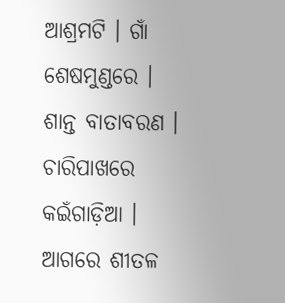ଆଶ୍ରମଟି । ଗାଁ ଶେଷମୁଣ୍ଡରେ । ଶାନ୍ତ ବାତାବରଣ । ଚାରିପାଖରେ କଇଁଗାଡ଼ିଆ । ଆଗରେ ଶୀତଳ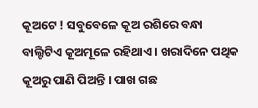କୂଅଟେ ! ସବୁବେଳେ କୂଅ ରଶିରେ ବନ୍ଧା ବାଲ୍ଟିଟିଏ କୂଅମୂଳେ ରହିଥାଏ । ଖରାଦିନେ ପଥିକ କୂଅରୁ ପାଣି ପିଅନ୍ତି । ପାଖ ଗଛ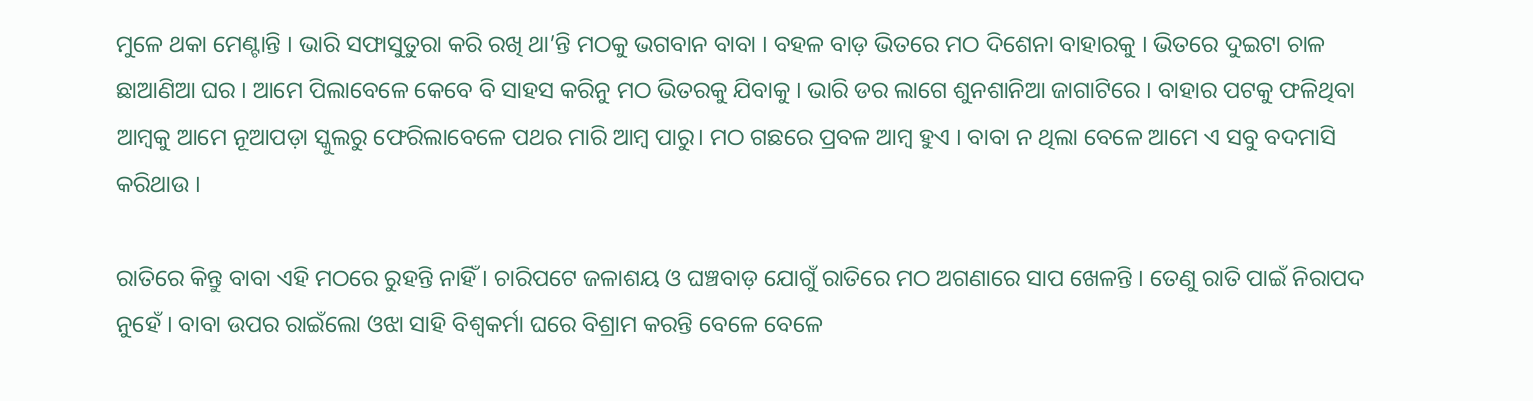ମୁଳେ ଥକା ମେଣ୍ଟାନ୍ତି । ଭାରି ସଫାସୁତୁରା କରି ରଖି ଥା’ନ୍ତି ମଠକୁ ଭଗବାନ ବାବା । ବହଳ ବାଡ଼ ଭିତରେ ମଠ ଦିଶେନା ବାହାରକୁ । ଭିତରେ ଦୁଇଟା ଚାଳ ଛାଆଣିଆ ଘର । ଆମେ ପିଲାବେଳେ କେବେ ବି ସାହସ କରିନୁ ମଠ ଭିତରକୁ ଯିବାକୁ । ଭାରି ଡର ଲାଗେ ଶୁନଶାନିଆ ଜାଗାଟିରେ । ବାହାର ପଟକୁ ଫଳିଥିବା ଆମ୍ବକୁ ଆମେ ନୂଆପଡ଼ା ସ୍କୁଲରୁ ଫେରିଲାବେଳେ ପଥର ମାରି ଆମ୍ବ ପାରୁ। ମଠ ଗଛରେ ପ୍ରବଳ ଆମ୍ବ ହୁଏ । ବାବା ନ ଥିଲା ବେଳେ ଆମେ ଏ ସବୁ ବଦମାସି କରିଥାଉ ।

ରାତିରେ କିନ୍ତୁ ବାବା ଏହି ମଠରେ ରୁହନ୍ତି ନାହିଁ । ଚାରିପଟେ ଜଳାଶୟ ଓ ଘଞ୍ଚବାଡ଼ ଯୋଗୁଁ ରାତିରେ ମଠ ଅଗଣାରେ ସାପ ଖେଳନ୍ତି । ତେଣୁ ରାତି ପାଇଁ ନିରାପଦ ନୁହେଁ । ବାବା ଉପର ରାଇଁଲୋ ଓଝା ସାହି ବିଶ୍ଵକର୍ମା ଘରେ ବିଶ୍ରାମ କରନ୍ତି ବେଳେ ବେଳେ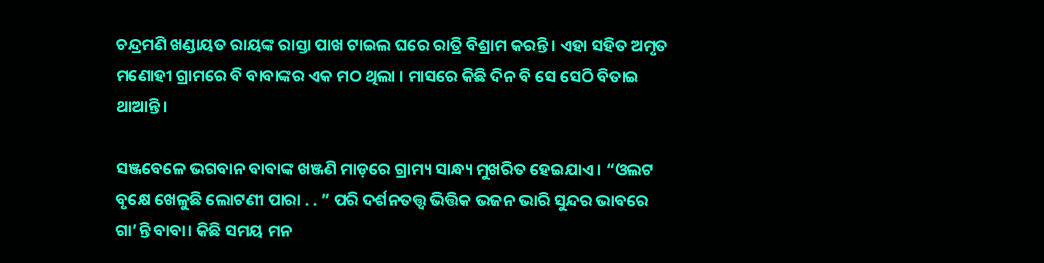ଚନ୍ଦ୍ରମଣି ଖଣ୍ଡାୟତ ରାୟଙ୍କ ରାସ୍ତା ପାଖ ଟାଇଲ ଘରେ ରାତ୍ରି ବିଶ୍ରାମ କରନ୍ତି । ଏହା ସହିତ ଅମୃତ ମଣୋହୀ ଗ୍ରାମରେ ବି ବାବାଙ୍କର ଏକ ମଠ ଥିଲା । ମାସରେ କିଛି ଦିନ ବି ସେ ସେଠି ବିତାଇ ଥାଆନ୍ତି ।

ସଞ୍ଜବେଳେ ଭଗବାନ ବାବାଙ୍କ ଖଞ୍ଜଣି ମାଡ଼ରେ ଗ୍ରାମ୍ୟ ସାନ୍ଧ୍ୟ ମୁଖରିତ ହେଇଯାଏ । “ଓଲଟ ବୃକ୍ଷେ ଖେଳୁଛି ଲୋଟଣୀ ପାରା . . ” ପରି ଦର୍ଶନତତ୍ତ୍ୱ ଭିତ୍ତିକ ଭଜନ ଭାରି ସୁନ୍ଦର ଭାବରେ ଗା’ନ୍ତି ବାବା। କିଛି ସମୟ ମନ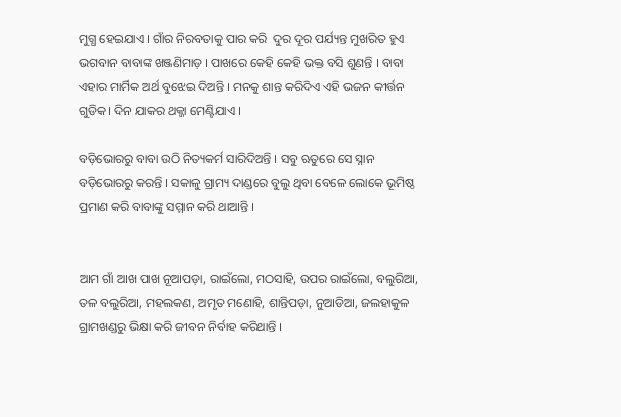ମୁଗ୍ଧ ହେଇଯାଏ । ଗାଁର ନିରବତାକୁ ପାର କରି  ଦୁର ଦୂର ପର୍ଯ୍ୟନ୍ତ ମୁଖରିତ ହୁଏ ଭଗବାନ ବାବାଙ୍କ ଖଞ୍ଜଣିମାଡ଼ । ପାଖରେ କେହି କେହି ଭକ୍ତ ବସି ଶୁଣନ୍ତି । ବାବା ଏହାର ମାର୍ମିକ ଅର୍ଥ ବୁଝେଇ ଦିଅନ୍ତି । ମନକୁ ଶାନ୍ତ କରିଦିଏ ଏହି ଭଜନ କୀର୍ତ୍ତନ ଗୁଡିକ। ଦିନ ଯାକର ଥକ୍ଜା ମେଣ୍ଟିଯାଏ ।

ବଡ଼ିଭୋରରୁ ବାବା ଉଠି ନିତ୍ୟକର୍ମ ସାରିଦିଅନ୍ତି । ସବୁ ଋତୁରେ ସେ ସ୍ନାନ ବଡ଼ିଭୋରରୁ କରନ୍ତି । ସକାଳୁ ଗ୍ରାମ୍ୟ ଦାଣ୍ଡରେ ବୁଲୁ ଥିବା ବେଳେ ଲୋକେ ଭୂମିଷ୍ଠ ପ୍ରମାଣ କରି ବାବାଙ୍କୁ ସମ୍ମାନ କରି ଥାଆନ୍ତି ।


ଆମ ଗାଁ ଆଖ ପାଖ ନୂଆପଡ଼ା, ରାଇଁଲୋ, ମଠସାହି, ଉପର ରାଇଁଲୋ, ବଲୁରିଆ, ତଳ ବଲୁରିଆ, ମହଲକଣ, ଅମୃତ ମଣୋହି, ଶାନ୍ତିପଡ଼ା, ନୁଆଡିଆ, ଜଲହାକୁଳ ଗ୍ରାମଖଣ୍ଡରୁ ଭିକ୍ଷା କରି ଜୀବନ ନିର୍ବାହ କରିଥାନ୍ତି ।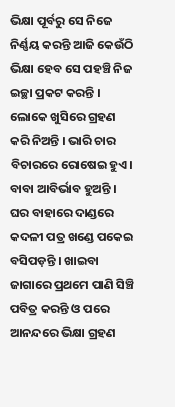ଭିକ୍ଷା ପୂର୍ବରୁ ସେ ନିଜେ ନିର୍ଣ୍ଣୟ କରନ୍ତି ଆଜି କେଉଁଠି ଭିକ୍ଷା ହେବ ସେ ପହଞ୍ଚି ନିଜ ଇଚ୍ଛା ପ୍ରକଟ କରନ୍ତି । ଲୋକେ ଖୁସିରେ ଗ୍ରହଣ କରି ନିଅନ୍ତି । ଭାରି ଚାର ବିଚାରରେ ରୋଷେଇ ହୁଏ। ବାବା ଆବିର୍ଭାବ ହୁଅନ୍ତି । ଘର ବାହାରେ ଦାଣ୍ଡରେ କଦଳୀ ପତ୍ର ଖଣ୍ଡେ ପକେଇ ବସିପଡ଼ନ୍ତି । ଖାଇବା ଜାଗାରେ ପ୍ରଥମେ ପାଣି ସିଞ୍ଚି ପବିତ୍ର କରନ୍ତି ଓ ପରେ ଆନନ୍ଦରେ ଭିକ୍ଷା ଗ୍ରହଣ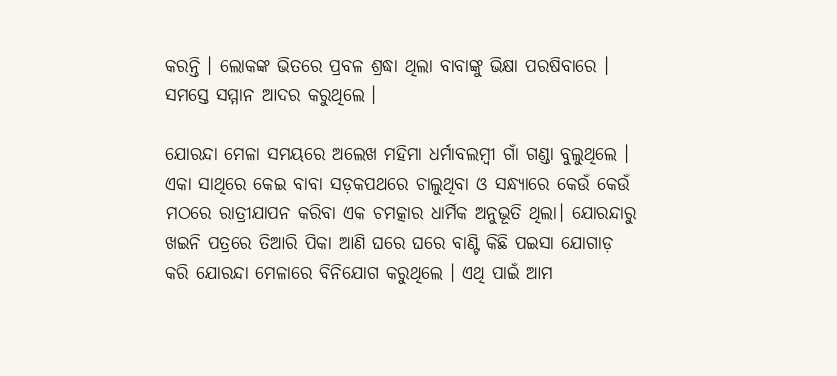କରନ୍ତି । ଲୋକଙ୍କ ଭିତରେ ପ୍ରବଳ ଶ୍ରଦ୍ଧା ଥିଲା ବାବାଙ୍କୁ ଭିକ୍ଷା ପରଷିବାରେ । ସମସ୍ତେ ସମ୍ମାନ ଆଦର କରୁଥିଲେ ।

ଯୋରନ୍ଦା ମେଳା ସମୟରେ ଅଲେଖ ମହିମା ଧର୍ମାବଲମ୍ବୀ ଗାଁ ଗଣ୍ଡା ବୁଲୁଥିଲେ । ଏକା ସାଥିରେ କେଇ ବାବା ସଡ଼କପଥରେ ଚାଲୁଥିବା ଓ ସନ୍ଧ୍ୟାରେ କେଉଁ କେଉଁ ମଠରେ ରାତ୍ରୀଯାପନ କରିବା ଏକ ଚମତ୍କାର ଧାର୍ମିକ ଅନୁଭୂତି ଥିଲା। ଯୋରନ୍ଦାରୁ ଖଇନି ପତ୍ରରେ ତିଆରି ପିକା ଆଣି ଘରେ ଘରେ ବାଣ୍ଟି କିଛି ପଇସା ଯୋଗାଡ଼ କରି ଯୋରନ୍ଦା ମେଳାରେ ବିନିଯୋଗ କରୁଥିଲେ । ଏଥି ପାଇଁ ଆମ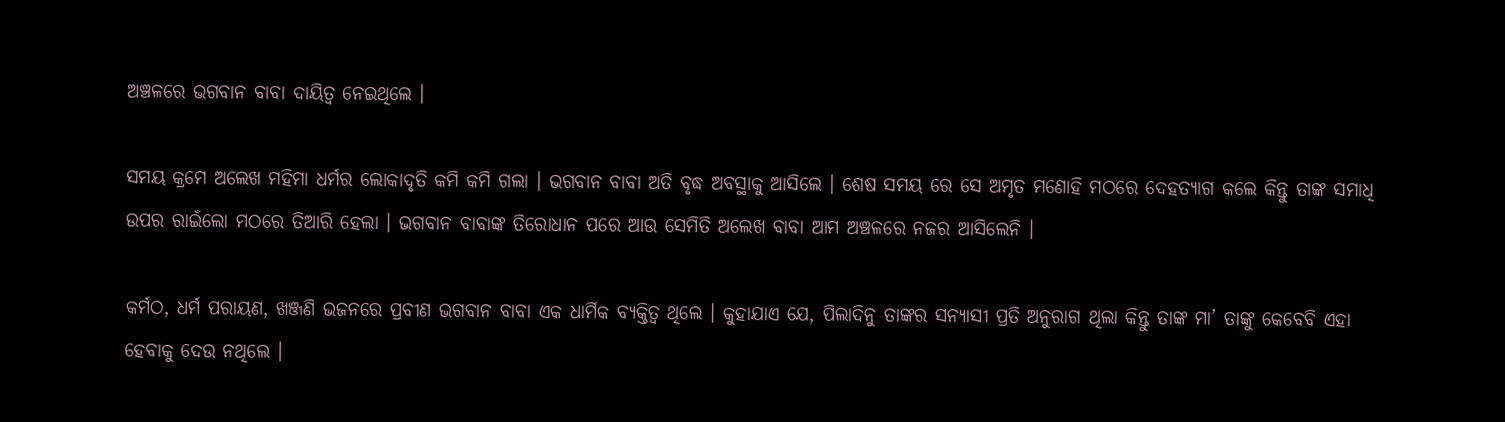ଅଞ୍ଚଳରେ ଭଗବାନ ବାବା ଦାୟିତ୍ୱ ନେଇଥିଲେ ।

ସମୟ କ୍ରମେ ଅଲେଖ ମହିମା ଧର୍ମର ଲୋକାଦୃତି କମି କମି ଗଲା । ଭଗବାନ ବାବା ଅତି ବୃଦ୍ଧ ଅବସ୍ଥାକୁ ଆସିଲେ । ଶେଷ ସମୟ ରେ ସେ ଅମୃତ ମଣୋହି ମଠରେ ଦେହତ୍ୟାଗ କଲେ କିନ୍ତୁ ତାଙ୍କ ସମାଧି ଉପର ରାଇଁଲୋ ମଠରେ ତିଆରି ହେଲା । ଭଗବାନ ବାବାଙ୍କ ତିରୋଧାନ ପରେ ଆଉ ସେମିତି ଅଲେଖ ବାବା ଆମ ଅଞ୍ଚଳରେ ନଜର ଆସିଲେନି ।

କର୍ମଠ, ଧର୍ମ ପରାୟଣ, ଖଞ୍ଜଣି ଭଜନରେ ପ୍ରବୀଣ ଭଗବାନ ବାବା ଏକ ଧାର୍ମିକ ବ୍ୟକ୍ତିତ୍ବ ଥିଲେ । କୁହାଯାଏ ଯେ, ପିଲାଦିନୁ ତାଙ୍କର ସନ୍ୟାସୀ ପ୍ରତି ଅନୁରାଗ ଥିଲା କିନ୍ତୁ ତାଙ୍କ ମା’ ତାଙ୍କୁ କେବେବି ଏହା ହେବାକୁ ଦେଉ ନଥିଲେ ।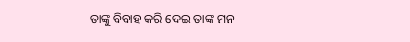ତାଙ୍କୁ ବିବାହ କରି ଦେଇ ତାଙ୍କ ମନ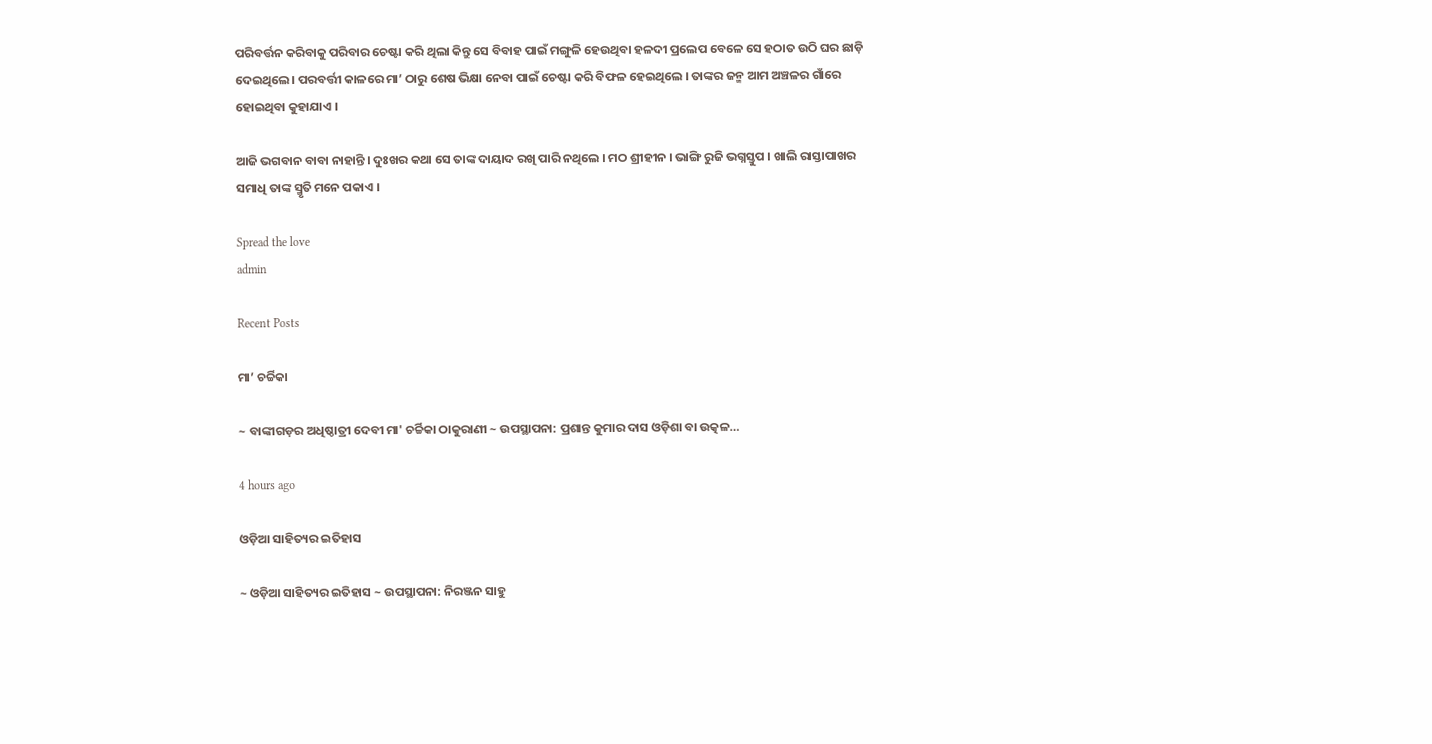ପରିବର୍ତ୍ତନ କରିବାକୁ ପରିବାର ଚେଷ୍ଟା କରି ଥିଲା କିନ୍ତୁ ସେ ବିବାହ ପାଇଁ ମଙ୍ଗୁଳି ହେଉଥିବା ହଳଦୀ ପ୍ରଲେପ ବେଳେ ସେ ହଠାତ ଉଠି ଘର ଛାଡ଼ି ଦେଇଥିଲେ। ପରବର୍ତ୍ତୀ କାଳରେ ମା’ ଠାରୁ ଶେଷ ଭିକ୍ଷା ନେବା ପାଇଁ ଚେଷ୍ଟା କରି ବିଫଳ ହେଇଥିଲେ । ତାଙ୍କର ଜନ୍ମ ଆମ ଅଞ୍ଚଳର ଗାଁରେ ହୋଇଥିବା କୁହାଯାଏ ।

ଆଜି ଭଗବାନ ବାବା ନାହାନ୍ତି । ଦୁଃଖର କଥା ସେ ତାଙ୍କ ଦାୟାଦ ରଖି ପାରି ନଥିଲେ । ମଠ ଶ୍ରୀହୀନ । ଭାଙ୍ଗି ରୁଜି ଭଗ୍ନସ୍ତୁପ । ଖାଲି ରାସ୍ତାପାଖର ସମାଧି ତାଙ୍କ ସ୍ମୃତି ମନେ ପକାଏ ।

Spread the love
admin

Recent Posts

ମା’ ଚର୍ଚ୍ଚିକା

~ ବାଙ୍କୀଗଡ଼ର ଅଧିଷ୍ଠାତ୍ରୀ ଦେବୀ ମା' ଚର୍ଚ୍ଚିକା ଠାକୁରାଣୀ ~ ଉପସ୍ଥାପନା: ପ୍ରଶାନ୍ତ କୁମାର ଦାସ ଓଡ଼ିଶା ବା ଉତ୍କଳ…

4 hours ago

ଓଡ଼ିଆ ସାହିତ୍ୟର ଇତିହାସ

~ ଓଡ଼ିଆ ସାହିତ୍ୟର ଇତିହାସ ~ ଉପସ୍ଥାପନା: ନିରଞ୍ଜନ ସାହୁ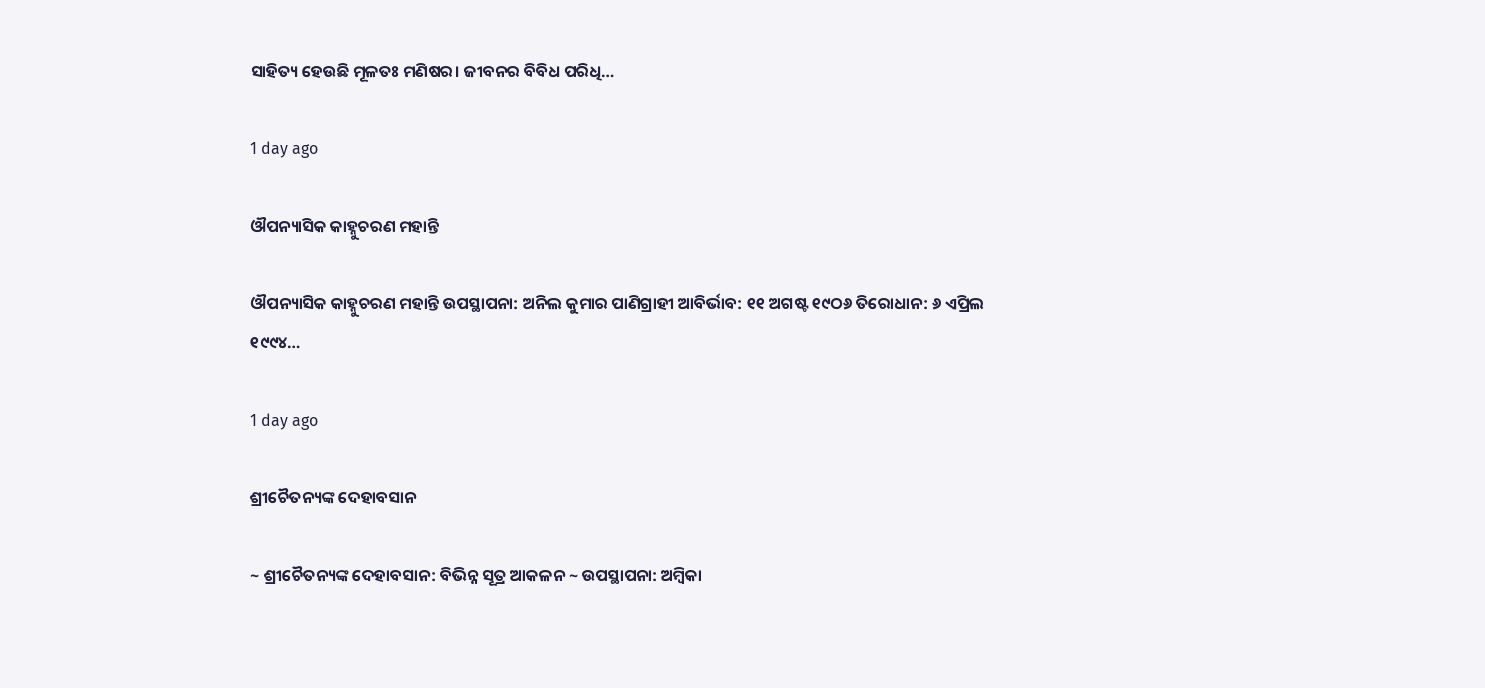ସାହିତ୍ୟ ହେଉଛି ମୂଳତଃ ମଣିଷର। ଜୀବନର ବିବିଧ ପରିଧି…

1 day ago

ଔପନ୍ୟାସିକ କାହ୍ନୁଚରଣ ମହାନ୍ତି

ଔପନ୍ୟାସିକ କାହ୍ନୁଚରଣ ମହାନ୍ତି ଉପସ୍ଥାପନା: ଅନିଲ କୁମାର ପାଣିଗ୍ରାହୀ ଆବିର୍ଭାବ: ୧୧ ଅଗଷ୍ଟ ୧୯ଠ୬ ତିରୋଧାନ: ୬ ଏପ୍ରିଲ ୧୯୯୪…

1 day ago

ଶ୍ରୀଚୈତନ୍ୟଙ୍କ ଦେହାବସାନ

~ ଶ୍ରୀଚୈତନ୍ୟଙ୍କ ଦେହାବସାନ: ବିଭିନ୍ନ ସୂତ୍ର ଆକଳନ ~ ଉପସ୍ଥାପନା: ଅମ୍ବିକା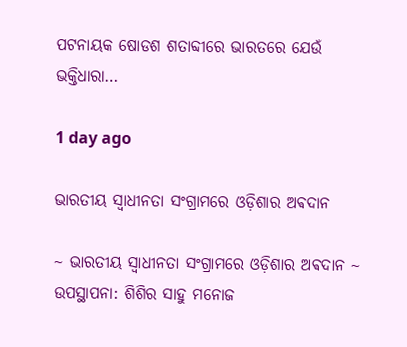ପଟନାୟକ ଷୋଡଶ ଶତାବ୍ଦୀରେ ଭାରତରେ ଯେଉଁ ଭକ୍ତିଧାରା…

1 day ago

ଭାରତୀୟ ସ୍ୱାଧୀନତା ସଂଗ୍ରାମରେ ଓଡ଼ିଶାର ଅଵଦାନ

~ ଭାରତୀୟ ସ୍ୱାଧୀନତା ସଂଗ୍ରାମରେ ଓଡ଼ିଶାର ଅଵଦାନ ~ ଉପସ୍ଥାପନା: ଶିଶିର ସାହୁ ମନୋଜ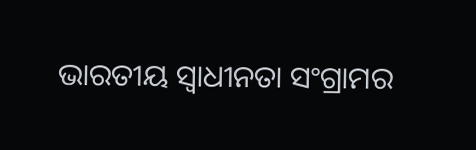ଭାରତୀୟ ସ୍ଵାଧୀନତା ସଂଗ୍ରାମର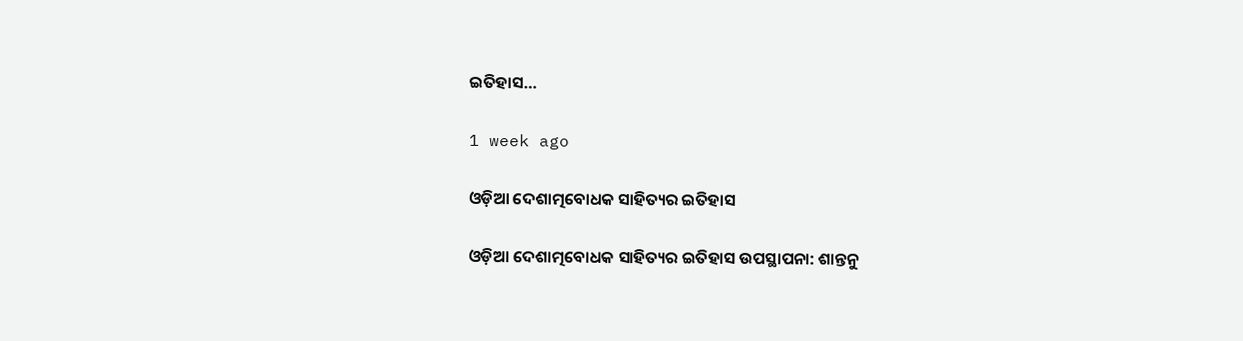ଇତିହାସ…

1 week ago

ଓଡ଼ିଆ ଦେଶାତ୍ମବୋଧକ ସାହିତ୍ୟର ଇତିହାସ

ଓଡ଼ିଆ ଦେଶାତ୍ମବୋଧକ ସାହିତ୍ୟର ଇତିହାସ ଉପସ୍ଥାପନା: ଶାନ୍ତନୁ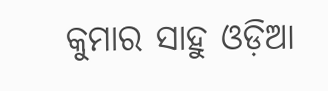କୁମାର ସାହୁ ଓଡ଼ିଆ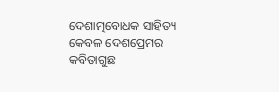ଦେଶାତ୍ମବୋଧକ ସାହିତ୍ୟ କେବଳ ଦେଶପ୍ରେମର କବିତାଗୁଛ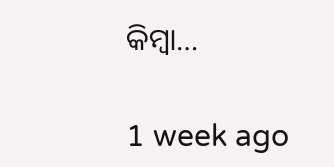କିମ୍ବା…

1 week ago